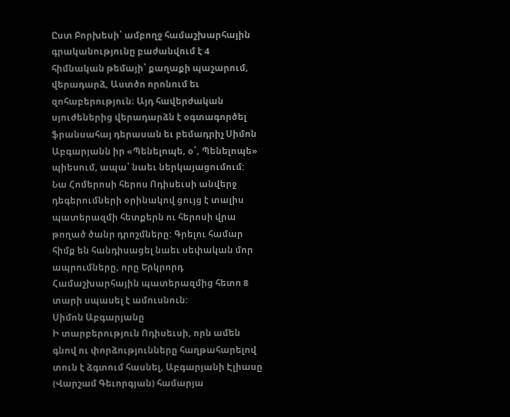Ըստ Բորխեսի՝ ամբողջ համաշխարհային գրականությունը բաժանվում է 4 հիմնական թեմայի՝ քաղաքի պաշարում, վերադարձ, Աստծո որոնում եւ զոհաբերություն։ Այդ հավերժական սյուժեներից վերադարձն է օգտագործել ֆրանսահայ դերասան եւ բեմադրիչ Սիմոն Աբգարյանն իր «Պենելոպե, օ՜, Պենելոպե» պիեսում, ապա՝ նաեւ ներկայացումում:
Նա Հոմերոսի հերոս Ոդիսեւսի անվերջ դեգերումների օրինակով ցույց է տալիս պատերազմի հետքերն ու հերոսի վրա թողած ծանր դրոշմները: Գրելու համար հիմք են հանդիսացել նաեւ սեփական մոր ապրումները, որը Երկրորդ Համաշխարհային պատերազմից հետո 8 տարի սպասել է ամուսնուն:
Սիմոն Աբգարյանը
Ի տարբերություն Ոդիսեւսի, որն ամեն գնով ու փորձությունները հաղթահարելով տուն է ձգտում հասնել, Աբգարյանի Էլիասը (Վարշամ Գեւորգյան) համարյա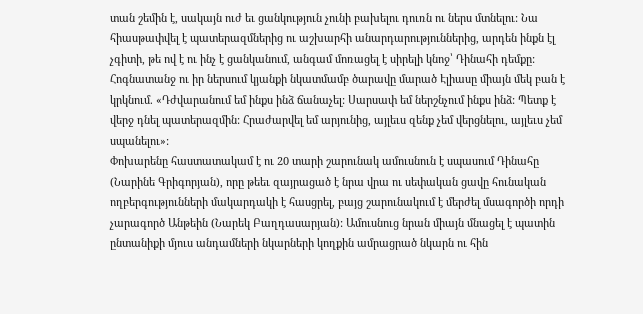տան շեմին է, սակայն ուժ եւ ցանկություն չունի բախելու դուռն ու ներս մտնելու: Նա հիասթափվել է պատերազմներից ու աշխարհի անարդարություններից, արդեն ինքն էլ չգիտի, թե ով է ու ինչ է ցանկանում, անգամ մոռացել է սիրելի կնոջ՝ Դինահի դեմքը:
Հոգնատանջ ու իր ներսում կյանքի նկատմամբ ծարավը մարած Էլիասը միայն մեկ բան է կրկնում. «Դժվարանում եմ ինքս ինձ ճանաչել: Սարսափ եմ ներշնչում ինքս ինձ: Պետք է վերջ դնել պատերազմին: Հրաժարվել եմ արյունից, այլեւս զենք չեմ վերցնելու, այլեւս չեմ սպանելու»:
Փոխարենը հաստատակամ է ու 20 տարի շարունակ ամուսնուն է սպասում Դինահը (Նարինե Գրիգորյան), որը թեեւ զայրացած է նրա վրա ու սեփական ցավը հունական ողբերգությունների մակարդակի է հասցրել, բայց շարունակում է մերժել մսագործի որդի չարագործ Անթեին (Նարեկ Բաղդասարյան): Ամուսնուց նրան միայն մնացել է պատին ընտանիքի մյուս անդամների նկարների կողքին ամրացրած նկարն ու հին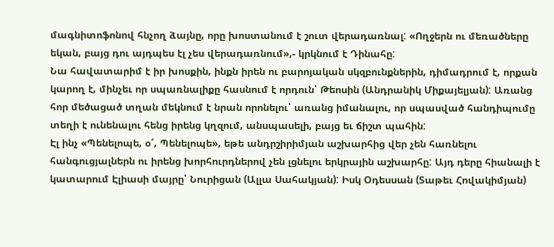մագնիտոֆոնով հնչող ձայնը, որը խոստանում է շուտ վերադառնալ: «Ողջերն ու մեռածները եկան, բայց դու այդպես էլ չես վերադառնում»,- կրկնում է Դինահը:
Նա հավատարիմ է իր խոսքին, ինքն իրեն ու բարոյական սկզբունքներին, դիմադրում է, որքան կարող է, մինչեւ որ սպառնալիքը հասնում է որդուն՝ Թեոսին (Անդրանիկ Միքայելյան): Առանց հոր մեծացած տղան մեկնում է նրան որոնելու՝ առանց իմանալու, որ սպասված հանդիպումը տեղի է ունենալու հենց իրենց կղզում, անսպասելի, բայց եւ ճիշտ պահին:
Էլ ինչ «Պենելոպե, օ՜, Պենելոպե», եթե անդրշիրիմյան աշխարհից վեր չեն հառնելու հանգուցյալներն ու իրենց խորհուրդներով չեն լցնելու երկրային աշխարհը: Այդ դերը հիանալի է կատարում Էլիասի մայրը՝ Նուրիցան (Ալլա Սահակյան): Իսկ Օդեսսան (Տաթեւ Հովակիմյան)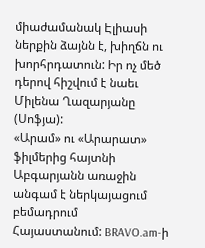միաժամանակ Էլիասի ներքին ձայնն է, խիղճն ու խորհրդատուն: Իր ոչ մեծ դերով հիշվում է նաեւ Միլենա Ղազարյանը (Սոֆյա):
«Արամ» ու «Արարատ» ֆիլմերից հայտնի Աբգարյանն առաջին անգամ է ներկայացում բեմադրում Հայաստանում: BRAVO.am-ի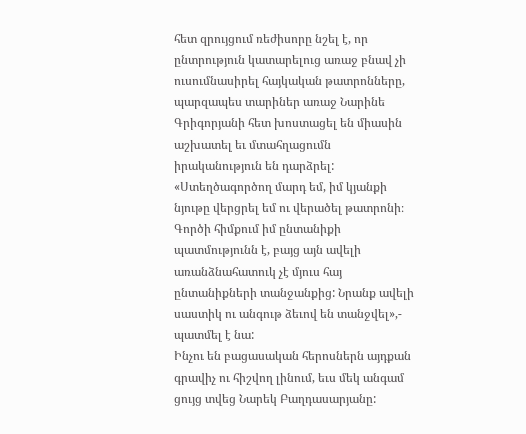հետ զրույցում ռեժիսորը նշել է, որ ընտրություն կատարելուց առաջ բնավ չի ուսումնասիրել հայկական թատրոնները, պարզապես տարիներ առաջ Նարինե Գրիգորյանի հետ խոստացել են միասին աշխատել եւ մտահղացումն իրականություն են դարձրել:
«Ստեղծագործող մարդ եմ, իմ կյանքի նյութը վերցրել եմ ու վերածել թատրոնի։ Գործի հիմքում իմ ընտանիքի պատմությունն է, բայց այն ավելի առանձնահատուկ չէ մյուս հայ ընտանիքների տանջանքից: Նրանք ավելի սաստիկ ու անգութ ձեւով են տանջվել»,- պատմել է նա:
Ինչու են բացասական հերոսներն այդքան գրավիչ ու հիշվող լինում, եւս մեկ անգամ ցույց տվեց Նարեկ Բաղդասարյանը: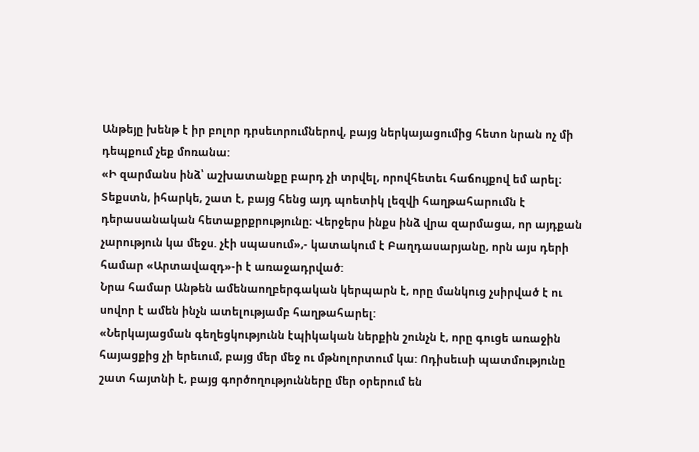Անթեյը խենթ է իր բոլոր դրսեւորումներով, բայց ներկայացումից հետո նրան ոչ մի դեպքում չեք մոռանա:
«Ի զարմանս ինձ՝ աշխատանքը բարդ չի տրվել, որովհետեւ հաճույքով եմ արել։ Տեքստն, իհարկե, շատ է, բայց հենց այդ պոետիկ լեզվի հաղթահարումն է դերասանական հետաքրքրությունը։ Վերջերս ինքս ինձ վրա զարմացա, որ այդքան չարություն կա մեջս. չէի սպասում»,- կատակում է Բաղդասարյանը, որն այս դերի համար «Արտավազդ»-ի է առաջադրված:
Նրա համար Անթեն ամենաողբերգական կերպարն է, որը մանկուց չսիրված է ու սովոր է ամեն ինչն ատելությամբ հաղթահարել:
«Ներկայացման գեղեցկությունն էպիկական ներքին շունչն է, որը գուցե առաջին հայացքից չի երեւում, բայց մեր մեջ ու մթնոլորտում կա: Ոդիսեւսի պատմությունը շատ հայտնի է, բայց գործողությունները մեր օրերում են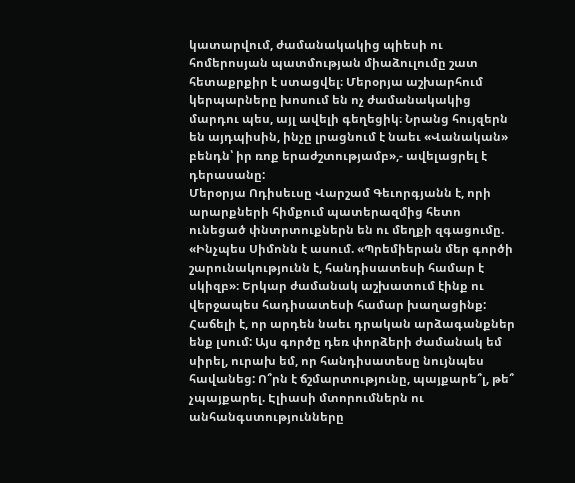կատարվում, ժամանակակից պիեսի ու հոմերոսյան պատմության միաձուլումը շատ հետաքրքիր է ստացվել։ Մերօրյա աշխարհում կերպարները խոսում են ոչ ժամանակակից մարդու պես, այլ ավելի գեղեցիկ։ Նրանց հույզերն են այդպիսին, ինչը լրացնում է նաեւ «Վանական» բենդն՝ իր ռոք երաժշտությամբ»,- ավելացրել է դերասանը:
Մերօրյա Ոդիսեւսը Վարշամ Գեւորգյանն է, որի արարքների հիմքում պատերազմից հետո ունեցած փնտրտուքներն են ու մեղքի զգացումը. «Ինչպես Սիմոնն է ասում. «Պրեմիերան մեր գործի շարունակությունն է, հանդիսատեսի համար է սկիզբ»։ Երկար ժամանակ աշխատում էինք ու վերջապես հադիսատեսի համար խաղացինք: Հաճելի է, որ արդեն նաեւ դրական արձագանքներ ենք լսում: Այս գործը դեռ փորձերի ժամանակ եմ սիրել, ուրախ եմ, որ հանդիսատեսը նույնպես հավանեց: Ո՞րն է ճշմարտությունը, պայքարե՞լ, թե՞ չպայքարել. Էլիասի մտորումներն ու անհանգստությունները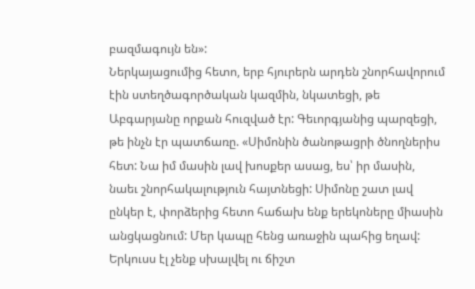բազմագույն են»:
Ներկայացումից հետո, երբ հյուրերն արդեն շնորհավորում էին ստեղծագործական կազմին, նկատեցի, թե Աբգարյանը որքան հուզված էր: Գեւորգյանից պարզեցի, թե ինչն էր պատճառը. «Սիմոնին ծանոթացրի ծնողներիս հետ: Նա իմ մասին լավ խոսքեր ասաց, ես՝ իր մասին, նաեւ շնորհակալություն հայտնեցի: Սիմոնը շատ լավ ընկեր է, փորձերից հետո հաճախ ենք երեկոները միասին անցկացնում: Մեր կապը հենց առաջին պահից եղավ: Երկուսս էլ չենք սխալվել ու ճիշտ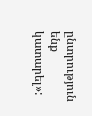ընտրություն ենք կատարել»: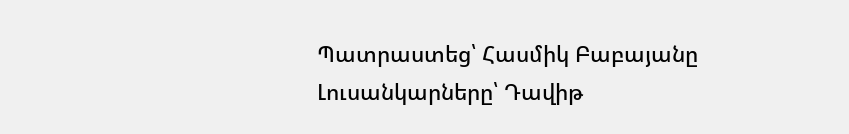Պատրաստեց՝ Հասմիկ Բաբայանը
Լուսանկարները՝ Դավիթ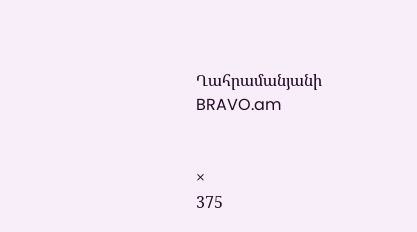Ղահրամանյանի
BRAVO.am


×
375